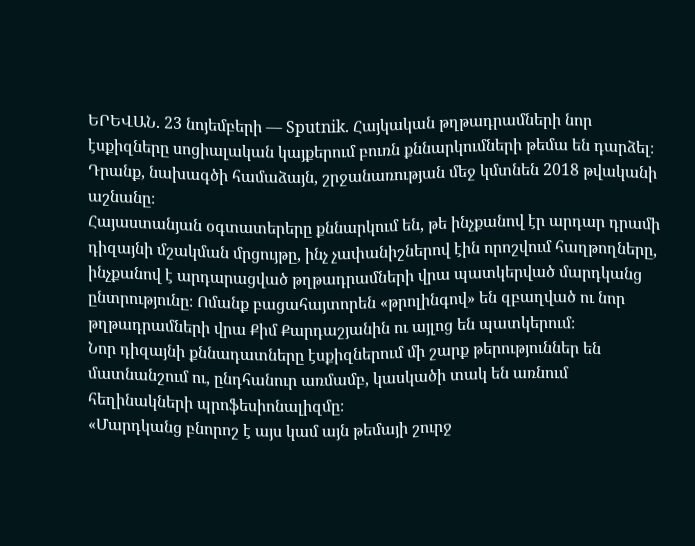ԵՐԵՎԱՆ. 23 նոյեմբերի — Sputnik. Հայկական թղթադրամների նոր էսքիզները սոցիալական կայքերում բուռն քննարկումների թեմա են դարձել։ Դրանք, նախագծի համաձայն, շրջանառության մեջ կմտնեն 2018 թվականի աշնանը։
Հայաստանյան օգտատերերը քննարկում են, թե ինչքանով էր արդար դրամի դիզայնի մշակման մրցույթը, ինչ չափանիշներով էին որոշվում հաղթողները, ինչքանով է արդարացված թղթադրամների վրա պատկերված մարդկանց ընտրությունը։ Ոմանք բացահայտորեն «թրոլինգով» են զբաղված ու նոր թղթադրամների վրա Քիմ Քարդաշյանին ու այլոց են պատկերում։
Նոր դիզայնի քննադատները էսքիզներում մի շարք թերություններ են մատնանշում ու, ընդհանուր առմամբ, կասկածի տակ են առնում հեղինակների պրոֆեսիոնալիզմը։
«Մարդկանց բնորոշ է այս կամ այն թեմայի շուրջ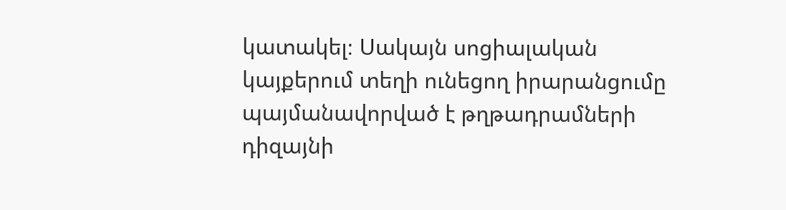կատակել։ Սակայն սոցիալական կայքերում տեղի ունեցող իրարանցումը պայմանավորված է թղթադրամների դիզայնի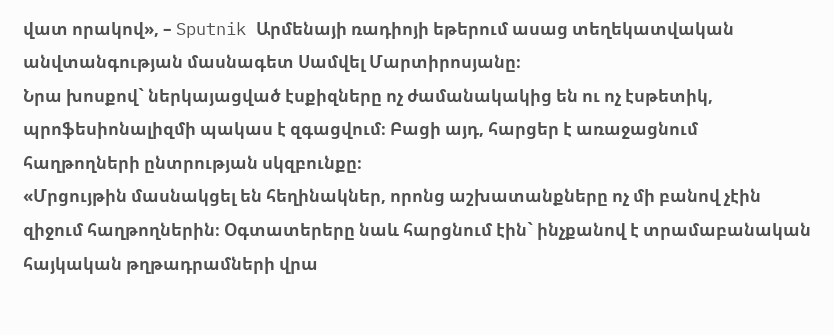վատ որակով», – Sputnik Արմենայի ռադիոյի եթերում ասաց տեղեկատվական անվտանգության մասնագետ Սամվել Մարտիրոսյանը։
Նրա խոսքով` ներկայացված էսքիզները ոչ ժամանակակից են ու ոչ էսթետիկ, պրոֆեսիոնալիզմի պակաս է զգացվում։ Բացի այդ, հարցեր է առաջացնում հաղթողների ընտրության սկզբունքը։
«Մրցույթին մասնակցել են հեղինակներ, որոնց աշխատանքները ոչ մի բանով չէին զիջում հաղթողներին։ Օգտատերերը նաև հարցնում էին` ինչքանով է տրամաբանական հայկական թղթադրամների վրա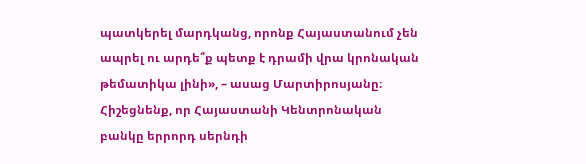պատկերել մարդկանց, որոնք Հայաստանում չեն ապրել ու արդե՞ք պետք է դրամի վրա կրոնական թեմատիկա լինի», – ասաց Մարտիրոսյանը։
Հիշեցնենք, որ Հայաստանի Կենտրոնական բանկը երրորդ սերնդի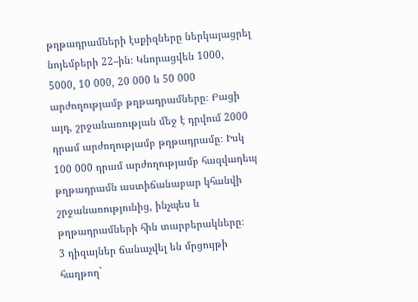թղթադրամների էսքիզները ներկայացրել նոյեմբերի 22–ին։ Կնորացվեն 1000, 5000, 10 000, 20 000 և 50 000 արժողությամբ թղթադրամները։ Բացի այդ, շրջանառության մեջ է դրվում 2000 դրամ արժողությամբ թղթադրամը։ Իսկ 100 000 դրամ արժողությամբ հազվադեպ թղթադրամն աստիճանաբար կհանվի շրջանառությունից, ինչպես և թղթադրամների հին տարբերակները։
3 դիզայներ ճանաչվել են մրցույթի հաղթող`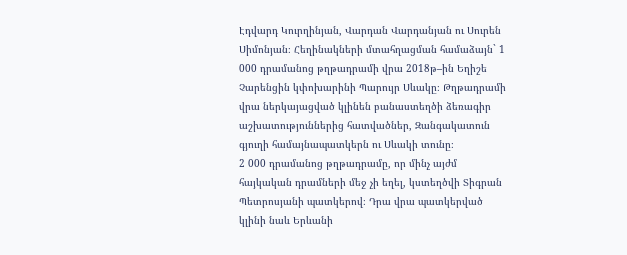Էդվարդ Կուրղինյան, Վարդան Վարդանյան ու Սուրեն Սիմոնյան։ Հեղինակների մտահղացման համաձայն` 1 000 դրամանոց թղթադրամի վրա 2018թ–ին Եղիշե Չարենցին կփոխարինի Պարույր Սևակը։ Թղթադրամի վրա ներկայացված կլինեն բանաստեղծի ձեռագիր աշխատություններից հատվածներ, Զանգակատուն գյուղի համայնապատկերն ու Սևակի տունը։
2 000 դրամանոց թղթադրամը, որ մինչ այժմ հայկական դրամների մեջ չի եղել, կստեղծվի Տիգրան Պետրոսյանի պատկերով։ Դրա վրա պատկերված կլինի նաև Երևանի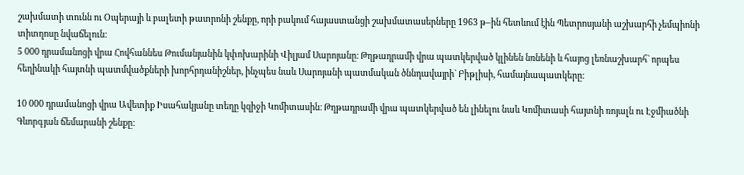շախմատի տունն ու Օպերայի և բալետի թատրոնի շենքը, որի բակում հայաստանցի շախմատասերները 1963 թ–ին հետևում էին Պետրոսյանի աշխարհի չեմպիոնի տիտղոսը նվաճելուն։
5 000 դրամանոցի վրա Հովհաննես Թումանյանին կփոխարինի Վիլյամ Սարոյանը։ Թղթադրամի վրա պատկերված կլինեն նռնենի և հայոց լեռնաշխարհ` որպես հեղինակի հայտնի պատմվածքների խորհրդանիշներ, ինչպես նաև Սարոյանի պատմական ծննդավայրի` Բիթլիսի, համայնապատկերը։

10 000 դրամանոցի վրա Ավետիք Իսահակյանը տեղը կզիջի Կոմիտասին։ Թղթադրամի վրա պատկերված են լինելու նաև Կոմիտասի հայտնի ռոյալն ու Էջմիածնի Գևորգյան ճեմարանի շենքը։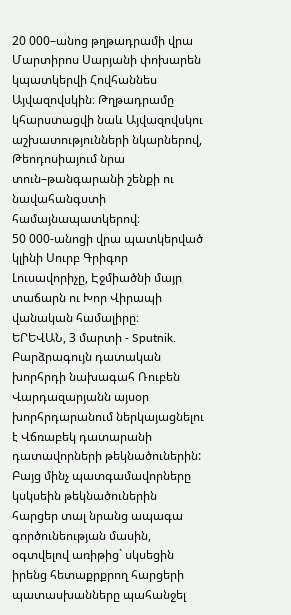20 000–անոց թղթադրամի վրա Մարտիրոս Սարյանի փոխարեն կպատկերվի Հովհաննես Այվազովսկին։ Թղթադրամը կհարստացվի նաև Այվազովսկու աշխատությունների նկարներով, Թեոդոսիայում նրա տուն–թանգարանի շենքի ու նավահանգստի համայնապատկերով։
50 000-անոցի վրա պատկերված կլինի Սուրբ Գրիգոր Լուսավորիչը, Էջմիածնի մայր տաճարն ու Խոր Վիրապի վանական համալիրը։
ԵՐԵՎԱՆ, 3 մարտի - Sputnik. Բարձրագույն դատական խորհրդի նախագահ Ռուբեն Վարդազարյանն այսօր խորհրդարանում ներկայացնելու է Վճռաբեկ դատարանի դատավորների թեկնածուներին:
Բայց մինչ պատգամավորները կսկսեին թեկնածուներին հարցեր տալ նրանց ապագա գործունեության մասին, օգտվելով առիթից` սկսեցին իրենց հետաքրքրող հարցերի պատասխանները պահանջել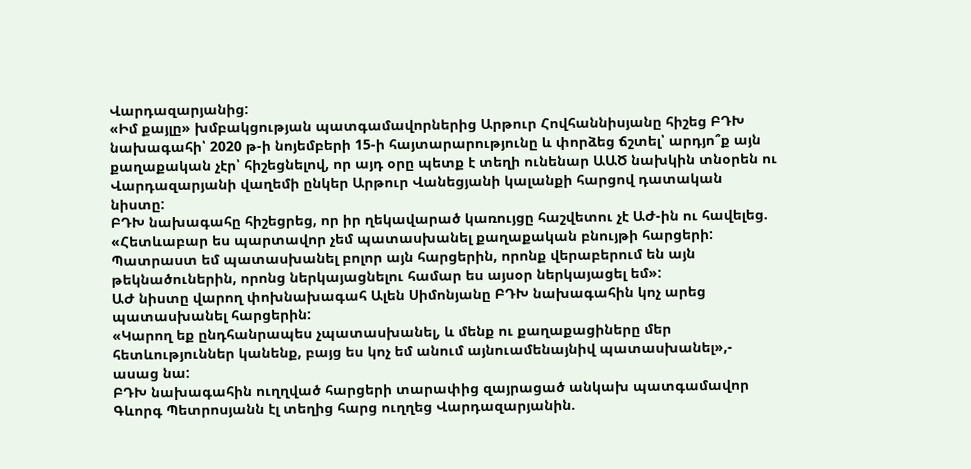Վարդազարյանից:
«Իմ քայլը» խմբակցության պատգամավորներից Արթուր Հովհաննիսյանը հիշեց ԲԴԽ նախագահի՝ 2020 թ-ի նոյեմբերի 15-ի հայտարարությունը և փորձեց ճշտել՝ արդյո՞ք այն քաղաքական չէր՝ հիշեցնելով, որ այդ օրը պետք է տեղի ունենար ԱԱԾ նախկին տնօրեն ու Վարդազարյանի վաղեմի ընկեր Արթուր Վանեցյանի կալանքի հարցով դատական նիստը:
ԲԴԽ նախագահը հիշեցրեց, որ իր ղեկավարած կառույցը հաշվետու չէ ԱԺ-ին ու հավելեց. «Հետևաբար ես պարտավոր չեմ պատասխանել քաղաքական բնույթի հարցերի: Պատրաստ եմ պատասխանել բոլոր այն հարցերին, որոնք վերաբերում են այն թեկնածուներին, որոնց ներկայացնելու համար ես այսօր ներկայացել եմ»:
ԱԺ նիստը վարող փոխնախագահ Ալեն Սիմոնյանը ԲԴԽ նախագահին կոչ արեց պատասխանել հարցերին:
«Կարող եք ընդհանրապես չպատասխանել, և մենք ու քաղաքացիները մեր հետևություններ կանենք, բայց ես կոչ եմ անում այնուամենայնիվ պատասխանել»,- ասաց նա:
ԲԴԽ նախագահին ուղղված հարցերի տարափից զայրացած անկախ պատգամավոր Գևորգ Պետրոսյանն էլ տեղից հարց ուղղեց Վարդազարյանին.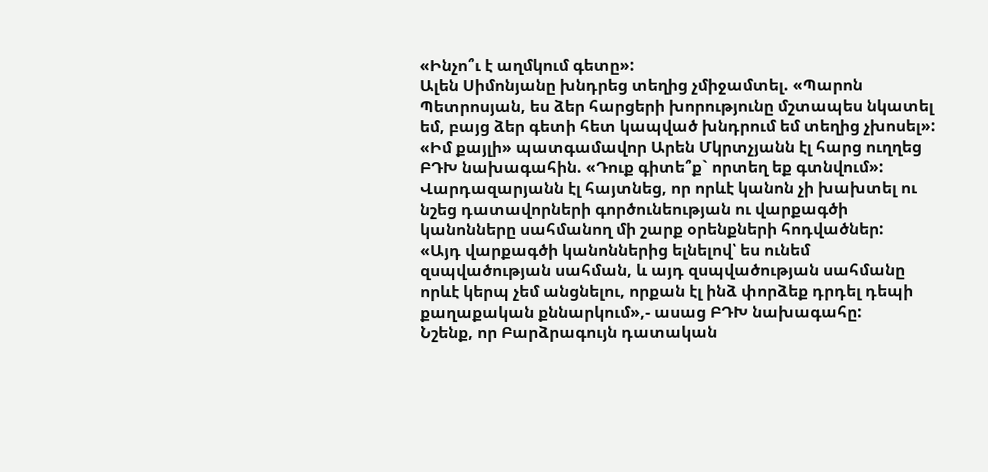«Ինչո՞ւ է աղմկում գետը»:
Ալեն Սիմոնյանը խնդրեց տեղից չմիջամտել. «Պարոն Պետրոսյան, ես ձեր հարցերի խորությունը մշտապես նկատել եմ, բայց ձեր գետի հետ կապված խնդրում եմ տեղից չխոսել»:
«Իմ քայլի» պատգամավոր Արեն Մկրտչյանն էլ հարց ուղղեց ԲԴԽ նախագահին. «Դուք գիտե՞ք` որտեղ եք գտնվում»:
Վարդազարյանն էլ հայտնեց, որ որևէ կանոն չի խախտել ու նշեց դատավորների գործունեության ու վարքագծի կանոնները սահմանող մի շարք օրենքների հոդվածներ:
«Այդ վարքագծի կանոններից ելնելով՝ ես ունեմ զսպվածության սահման, և այդ զսպվածության սահմանը որևէ կերպ չեմ անցնելու, որքան էլ ինձ փորձեք դրդել դեպի քաղաքական քննարկում»,- ասաց ԲԴԽ նախագահը:
Նշենք, որ Բարձրագույն դատական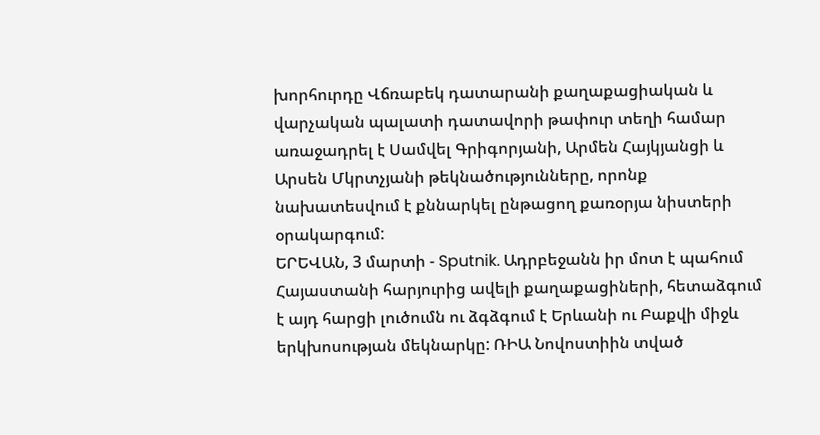խորհուրդը Վճռաբեկ դատարանի քաղաքացիական և վարչական պալատի դատավորի թափուր տեղի համար առաջադրել է Սամվել Գրիգորյանի, Արմեն Հայկյանցի և Արսեն Մկրտչյանի թեկնածությունները, որոնք նախատեսվում է քննարկել ընթացող քառօրյա նիստերի օրակարգում:
ԵՐԵՎԱՆ, 3 մարտի - Sputnik. Ադրբեջանն իր մոտ է պահում Հայաստանի հարյուրից ավելի քաղաքացիների, հետաձգում է այդ հարցի լուծումն ու ձգձգում է Երևանի ու Բաքվի միջև երկխոսության մեկնարկը: ՌԻԱ Նովոստիին տված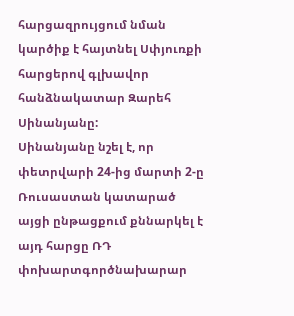հարցազրույցում նման կարծիք է հայտնել Սփյուռքի հարցերով գլխավոր հանձնակատար Զարեհ Սինանյանը:
Սինանյանը նշել է, որ փետրվարի 24-ից մարտի 2-ը Ռուսաստան կատարած այցի ընթացքում քննարկել է այդ հարցը ՌԴ փոխարտգործնախարար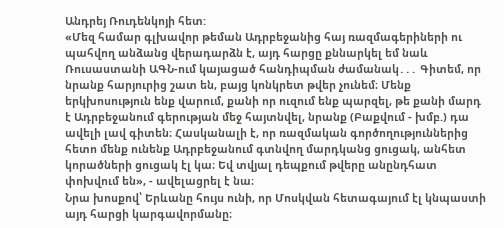Անդրեյ Ռուդենկոյի հետ:
«Մեզ համար գլխավոր թեման Ադրբեջանից հայ ռազմագերիների ու պահվող անձանց վերադարձն է, այդ հարցը քննարկել եմ նաև Ռուսաստանի ԱԳՆ-ում կայացած հանդիպման ժամանակ․․․ Գիտեմ, որ նրանք հարյուրից շատ են, բայց կոնկրետ թվեր չունեմ։ Մենք երկխոսություն ենք վարում, քանի որ ուզում ենք պարզել, թե քանի մարդ է Ադրբեջանում գերության մեջ հայտնվել, նրանք (Բաքվում - խմբ.) դա ավելի լավ գիտեն։ Հասկանալի է, որ ռազմական գործողություններից հետո մենք ունենք Ադրբեջանում գտնվող մարդկանց ցուցակ, անհետ կորածների ցուցակ էլ կա։ Եվ տվյալ դեպքում թվերը անընդհատ փոխվում են», - ավելացրել է նա։
Նրա խոսքով՝ Երևանը հույս ունի, որ Մոսկվան հետագայում էլ կնպաստի այդ հարցի կարգավորմանը։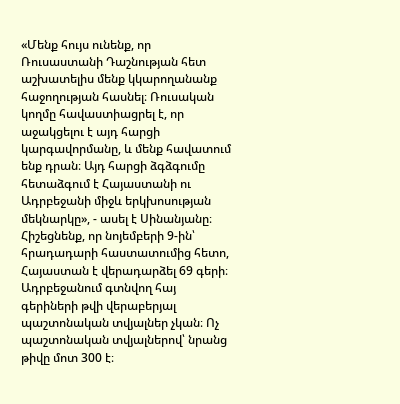«Մենք հույս ունենք, որ Ռուսաստանի Դաշնության հետ աշխատելիս մենք կկարողանանք հաջողության հասնել։ Ռուսական կողմը հավաստիացրել է, որ աջակցելու է այդ հարցի կարգավորմանը, և մենք հավատում ենք դրան։ Այդ հարցի ձգձգումը հետաձգում է Հայաստանի ու Ադրբեջանի միջև երկխոսության մեկնարկը», - ասել է Սինանյանը։
Հիշեցնենք, որ նոյեմբերի 9-ին՝ հրադադարի հաստատումից հետո, Հայաստան է վերադարձել 69 գերի։ Ադրբեջանում գտնվող հայ գերիների թվի վերաբերյալ պաշտոնական տվյալներ չկան։ Ոչ պաշտոնական տվյալներով՝ նրանց թիվը մոտ 300 է։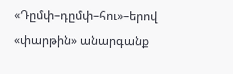«Դըմփ–դըմփ–հու»–երով «փարթին» անարգանք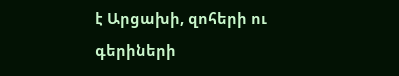է Արցախի, զոհերի ու գերիների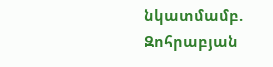նկատմամբ. Զոհրաբյան